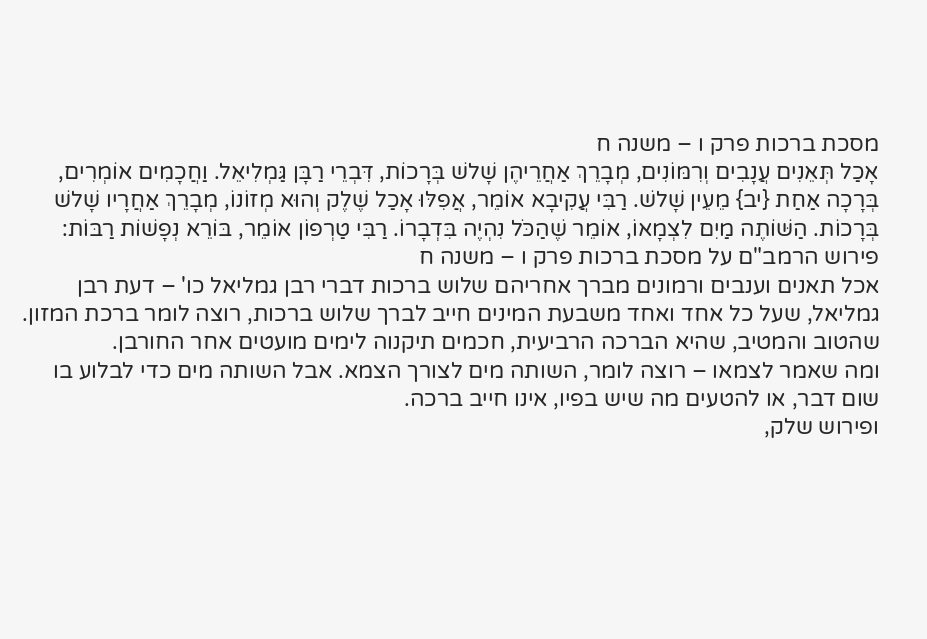מסכת ברכות פרק ו – משנה ח
אָכַל תְּאֵנִים עֲנָבִים וְרִמּוֹנִים, מְבָרֵךְ אַחֲרֵיהֶן שָׁלשׁ בְּרָכוֹת, דִּבְרֵי רַבָּן גַּמְלִיאֵל. וַחֲכָמִים אוֹמְרִים, בְּרָכָה אַחַת {יב} מֵעֵין שָׁלשׁ. רַבִּי עֲקִיבָא אוֹמֵר, אֲפִלּוּ אָכַל שֶׁלֶק וְהוּא מְזוֹנוֹ, מְבָרֵךְ אַחֲרָיו שָׁלשׁ בְּרָכוֹת. הַשּׁוֹתֶה מַיִם לִצְמָאוֹ, אוֹמֵר שֶׁהַכֹּל נִהְיֶה בִּדְבָרוֹ. רַבִּי טַרְפוֹן אוֹמֵר, בּוֹרֵא נְפָשׁוֹת רַבּוֹת:
פירוש הרמב"ם על מסכת ברכות פרק ו – משנה ח
אכל תאנים וענבים ורמונים מברך אחריהם שלוש ברכות דברי רבן גמליאל כו' – דעת רבן גמליאל, שעל כל אחד ואחד משבעת המינים חייב לברך שלוש ברכות, רוצה לומר ברכת המזון. שהטוב והמטיב, שהיא הברכה הרביעית, חכמים תיקנוה לימים מועטים אחר החורבן.
ומה שאמר לצמאו – רוצה לומר, השותה מים לצורך הצמא. אבל השותה מים כדי לבלוע בו שום דבר, או להטעים מה שיש בפיו, אינו חייב ברכה.
ופירוש שלק,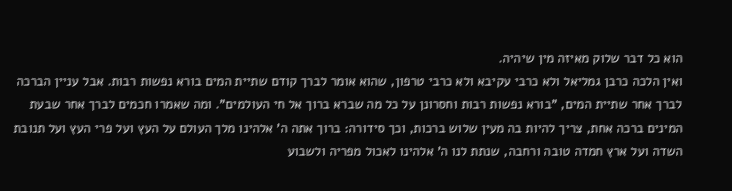הוא כל דבר שלוק מאיזה מין שיהיה.
ואין הלכה כרבן גמליאל ולא כרבי עקיבא ולא כרבי טרפון, שהוא אומר לברך קודם שתיית המים בורא נפשות רבות. אבל עניין הברכה לברך אחר שתיית המים, "בורא נפשות רבות וחסרונן על כל מה שברא ברוך אל חי העולמים". ומה שאמרו חכמים לברך אחר שבעת המינים ברכה אחת, צריך להיות בה מעין שלוש ברכות, וכך סידורה: ברוך אתה ה' אלהינו מלך העולם על העץ ועל פרי העץ ועל תנובת השדה ועל ארץ חמדה טובה ורחבה, שנתת לנו ה' אלהינו לאכול מפריה ולשבוע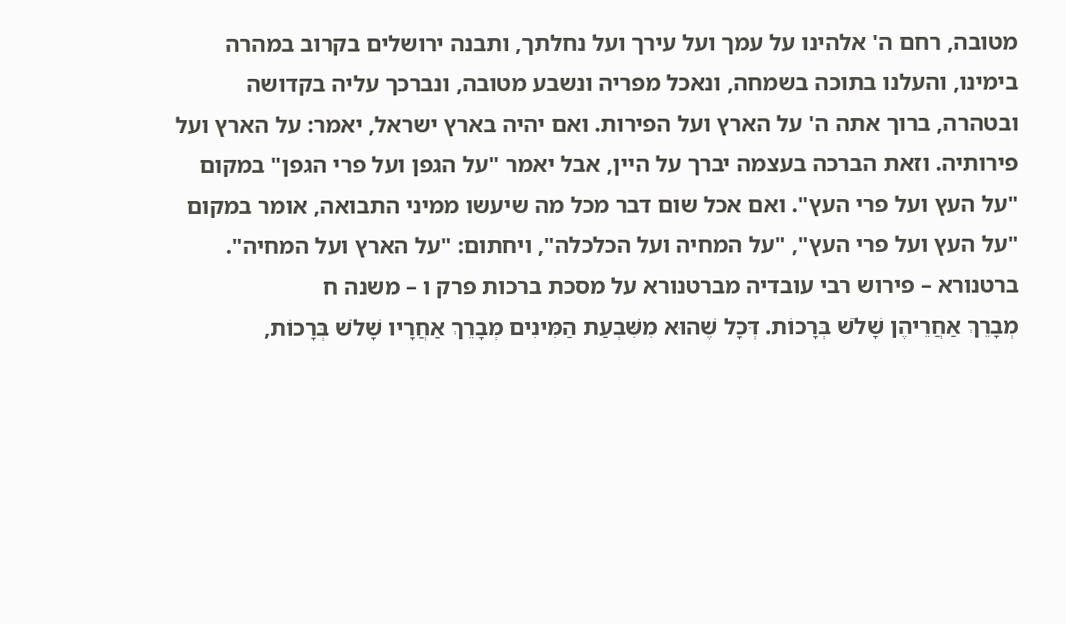מטובה, רחם ה' אלהינו על עמך ועל עירך ועל נחלתך, ותבנה ירושלים בקרוב במהרה בימינו, והעלנו בתוכה בשמחה, ונאכל מפריה ונשבע מטובה, ונברכך עליה בקדושה ובטהרה, ברוך אתה ה' על הארץ ועל הפירות. ואם יהיה בארץ ישראל, יאמר: על הארץ ועל פירותיה. וזאת הברכה בעצמה יברך על היין, אבל יאמר "על הגפן ועל פרי הגפן" במקום "על העץ ועל פרי העץ". ואם אכל שום דבר מכל מה שיעשו ממיני התבואה, אומר במקום "על העץ ועל פרי העץ", "על המחיה ועל הכלכלה", ויחתום: "על הארץ ועל המחיה".
ברטנורא – פירוש רבי עובדיה מברטנורא על מסכת ברכות פרק ו – משנה ח
מְבָרֵךְ אַחֲרֵיהֶן שָׁלֹשׁ בְּרָכוֹת. דְּכָל שֶׁהוּא מִשִּׁבְעַת הַמִּינִים מְבָרֵךְ אַחֲרָיו שָׁלֹשׁ בְּרָכוֹת,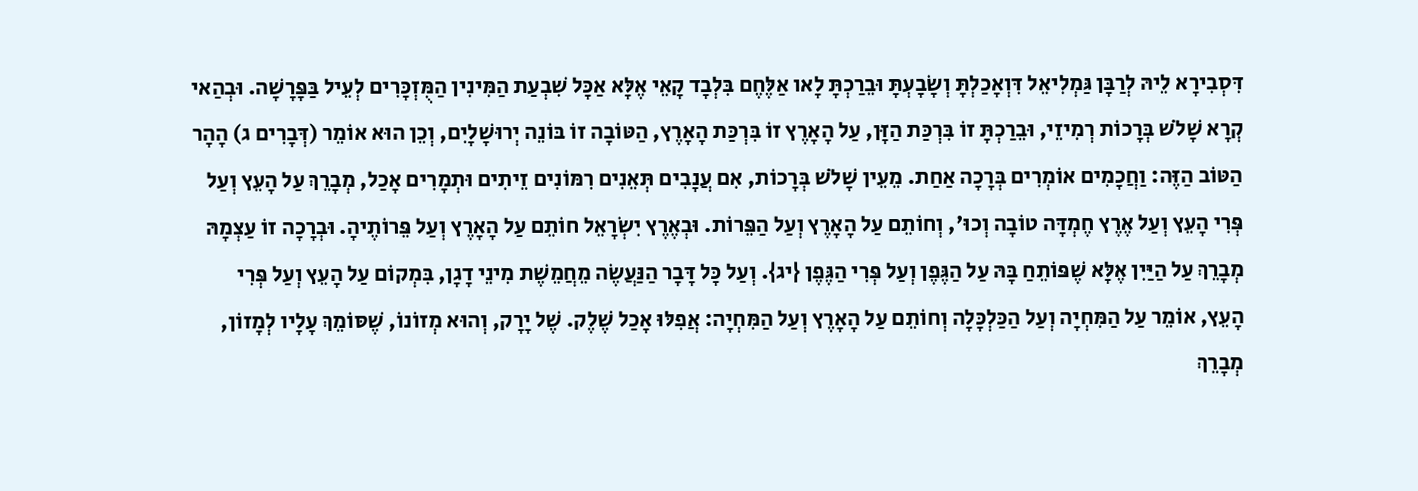דִּסְבִירָא לֵיהּ לְרַבָּן גַּמְלִיאֵל דִּוְאָכַלְתָּ וְשָׂבָעְתָּ וּבֵרַכְתָּ לָאו אַלֶּחֶם בִּלְבָד קָאֵי אֶלָּא אַכָּל שִׁבְעַת הַמִּינִין הַמֻּזְכָּרִים לְעֵיל בַּפָּרָשָׁה. וּבְהַאי קְרָא שָׁלֹשׁ בְּרָכוֹת רְמִיזֵי, וּבֵרַכְתָּ זוֹ בִּרְכַּת הַזָּן, עַל הָאָרֶץ זוֹ בִּרְכַּת הָאָרֶץ, הַטּוֹבָה זוֹ בּוֹנֵה יְרוּשָׁלָיִם, וְכֵן הוּא אוֹמֵר (דְּבָרִים ג) הָהָר הַטּוֹב הַזֶּה: וַחֲכָמִים אוֹמְרִים בְּרָכָה אַחַת. מֵעֵין שָׁלֹשׁ בְּרָכוֹת, אִם עֲנָבִים תְּאֵנִים רִמּוֹנִים זֵיתִים וּתְמָרִים אָכַל, מְבָרֵךְ עַל הָעֵץ וְעַל פְּרִי הָעֵץ וְעַל אֶרֶץ חֶמְדָּה טוֹבָה וְכוּ', וְחוֹתֵם עַל הָאָרֶץ וְעַל הַפֵּרוֹת. וּבְאֶרֶץ יִשְׂרָאֵל חוֹתֵם עַל הָאָרֶץ וְעַל פֵּרוֹתֶיהָ. וּבְרָכָה זוֹ עַצְמָהּ מְבָרֵךְ עַל הַיַּיִן אֶלָּא שֶׁפּוֹתֵחַ בָּהּ עַל הַגֶּפֶן וְעַל פְּרִי הַגֶּפֶן {יג}. וְעַל כָּל דָּבָר הַנַּעֲשֶׂה מֵחֲמֵשֶׁת מִינֵי דָגָן, בִּמְקוֹם עַל הָעֵץ וְעַל פְּרִי הָעֵץ, אוֹמֵר עַל הַמִּחְיָה וְעַל הַכַּלְכָּלָה וְחוֹתֵם עַל הָאָרֶץ וְעַל הַמִּחְיָה: אֲפִלּוּ אָכַל שֶׁלֶק. שֶׁל יָרָק, וְהוּא מְזוֹנוֹ, שֶׁסּוֹמֵךְ עָלָיו לְמָזוֹן, מְבָרֵךְ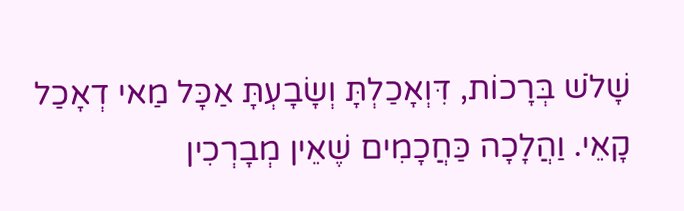שָׁלֹשׁ בְּרָכוֹת, דִּוְאָכַלְתָּ וְשָׂבָעְתָּ אַכָּל מַאי דְאָכַל קָאֵי. וַהֲלָכָה כַּחֲכָמִים שֶׁאֵין מְבָרְכִין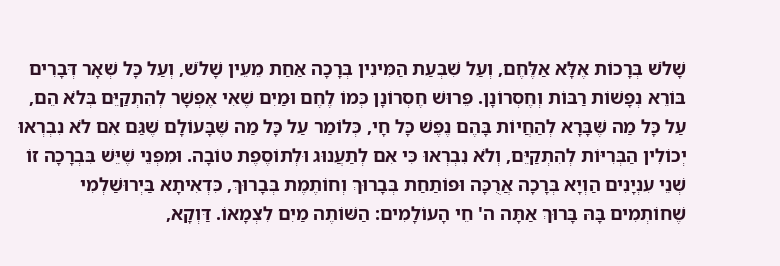שָׁלֹשׁ בְּרָכוֹת אֶלָּא אַלֶּחֶם, וְעַל שִׁבְעַת הַמִּינִין בְּרָכָה אַחַת מֵעֵין שָׁלֹשׁ, וְעַל כָּל שְׁאָר דְּבָרִים בּוֹרֵא נְפָשׁוֹת רַבּוֹת וְחֶסְרוֹנָן. פֵּרוּשׁ חֶסְרוֹנָן כְּמוֹ לֶחֶם וּמַיִם שֶׁאִי אֶפְשָׁר לְהִתְקַיֵּם בְּלֹא הֵם, עַל כָּל מַה שֶּׁבָּרָא לְהַחֲיוֹת בָּהֶם נֶפֶשׁ כָּל חָי, כְּלוֹמַר עַל כָּל מַה שֶּׁבָּעוֹלָם שֶׁגַּם אִם לֹא נִבְרְאוּ יְכוֹלִין הַבְּרִיּוֹת לְהִתְקַיֵּם, וְלֹא נִבְרְאוּ כִּי אִם לְתַעֲנוּג וּלְתוֹסֶפֶת טוֹבָה. וּמִפְּנֵי שֶׁיֵּשׁ בִּבְרָכָה זוֹ שְׁנֵי עִנְיָנִים הַוְיָא בְּרָכָה אֲרֻכָּה וּפוֹתַחַת בְּבָרוּךְ וְחוֹתֶמֶת בְּבָרוּךְ, כִּדְאִיתָא בַּיְרוּשַׁלְמִי שֶׁחוֹתְמִים בָּהּ בָּרוּךְ אַתָּה ה' חֵי הָעוֹלָמִים: הַשּׁוֹתֶה מַיִם לִצְמָאוֹ. דַּוְקָא,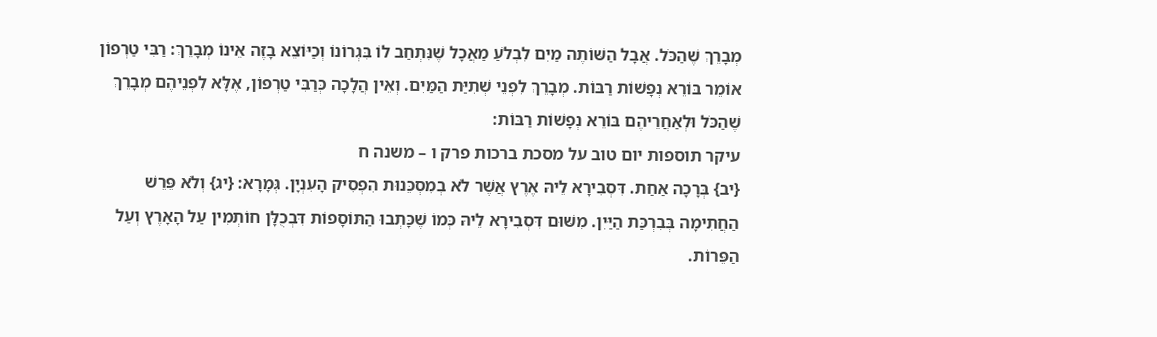מְבָרֵךְ שֶׁהַכֹּל. אֲבָל הַשּׁוֹתֶה מַיִם לִבְלֹעַ מַאֲכָל שֶׁנִּתְחַב לוֹ בִּגְרוֹנוֹ וְכַיּוֹצֵא בָזֶה אֵינוֹ מְבָרֵךְ: רַבִּי טַרְפוֹן אוֹמֵר בּוֹרֵא נְפָשׁוֹת רַבּוֹת. מְבָרֵךְ לִפְנֵי שְׁתִיַּת הַמַּיִם. וְאֵין הֲלָכָה כְּרַבִּי טַרְפוֹן, אֶלָּא לִפְנֵיהֶם מְבָרֵךְ שֶׁהַכֹּל וּלְאַחֲרֵיהֶם בּוֹרֵא נְפָשׁוֹת רַבּוֹת:
עיקר תוספות יום טוב על מסכת ברכות פרק ו – משנה ח
{יב} בְּרָכָה אַחַת. דִּסְבִירָא לֵיהּ אֶרֶץ אֲשֶׁר לֹא בְמִסְכֵּנוּת הִפְסִיק הָעִנְיָן. גְּמָרָא: {יג} וְלֹא פֵּרֵשׁ הַחֲתִימָה בְּבִרְכַּת הַיַּיִן. מִשּׁוּם דִּסְבִירָא לֵיהּ כְּמוֹ שֶׁכָּתְבוּ הַתּוֹסָפוֹת דִּבְכֻלָּן חוֹתְמִין עַל הָאָרֶץ וְעַל הַפֵּרוֹת.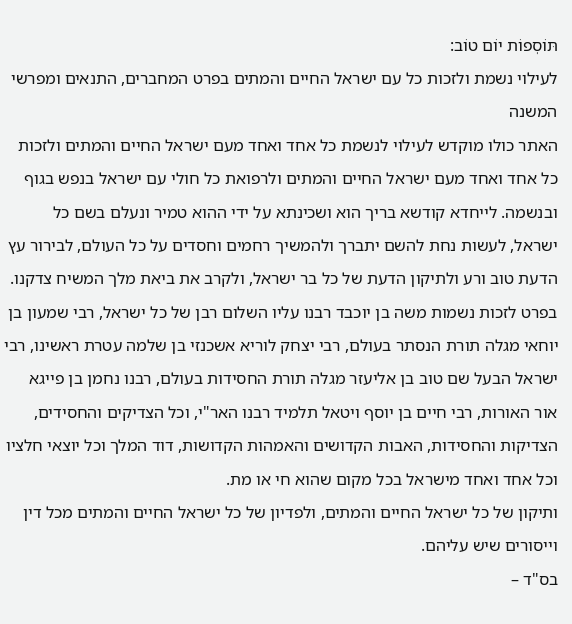תּוֹסְפוֹת יוֹם טוֹב:
לעילוי נשמת ולזכות כל עם ישראל החיים והמתים בפרט המחברים, התנאים ומפרשי המשנה
האתר כולו מוקדש לעילוי לנשמת כל אחד ואחד מעם ישראל החיים והמתים ולזכות כל אחד ואחד מעם ישראל החיים והמתים ולרפואת כל חולי עם ישראל בנפש בגוף ובנשמה. לייחדא קודשא בריך הוא ושכינתא על ידי ההוא טמיר ונעלם בשם כל ישראל, לעשות נחת להשם יתברך ולהמשיך רחמים וחסדים על כל העולם, לבירור עץ הדעת טוב ורע ולתיקון הדעת של כל בר ישראל, ולקרב את ביאת מלך המשיח צדקנו.
בפרט לזכות נשמות משה בן יוכבד רבנו עליו השלום רבן של כל ישראל, רבי שמעון בן יוחאי מגלה תורת הנסתר בעולם, רבי יצחק לוריא אשכנזי בן שלמה עטרת ראשינו, רבי ישראל הבעל שם טוב בן אליעזר מגלה תורת החסידות בעולם, רבנו נחמן בן פייגא אור האורות, רבי חיים בן יוסף ויטאל תלמיד רבנו האר"י, וכל הצדיקים והחסידים, הצדיקות והחסידות, האבות הקדושים והאמהות הקדושות, דוד המלך וכל יוצאי חלציו וכל אחד ואחד מישראל בכל מקום שהוא חי או מת.
ותיקון של כל ישראל החיים והמתים, ולפדיון של כל ישראל החיים והמתים מכל דין וייסורים שיש עליהם.
בס"ד –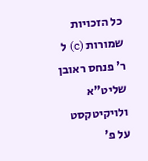כל הזכויות שמורות (c) ל ר' פנחס ראובן שליט"א ולויקיטקסט על פ'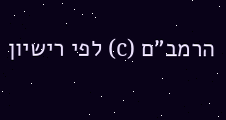הרמב"ם (c) לפי רישיון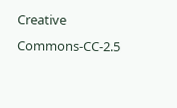Creative Commons-CC-2.5